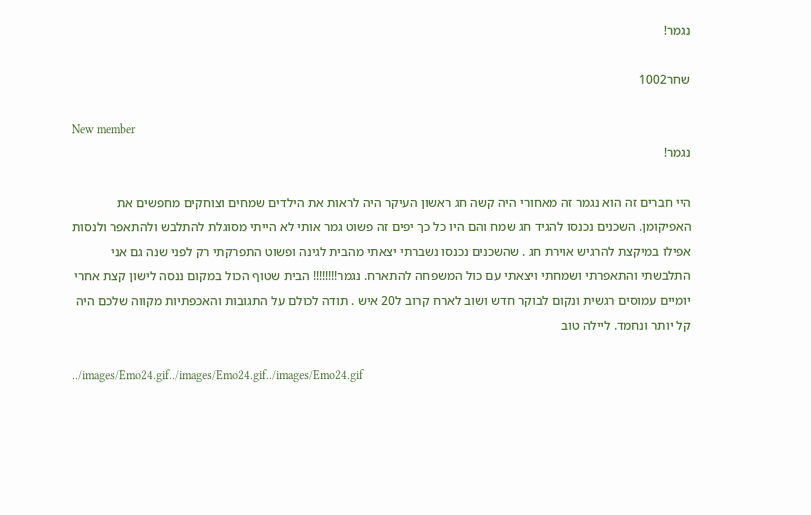נגמר!

שחר1002

New member
נגמר!

היי חברים זה הוא נגמר זה מאחורי היה קשה חג ראשון העיקר היה לראות את הילדים שמחים וצוחקים מחפשים את האפיקומן. השכנים נכנסו להגיד חג שמח והם היו כל כך יפים זה פשוט גמר אותי לא הייתי מסוגלת להתלבש ולהתאפר ולנסות אפילו במיקצת להרגיש אוירת חג . שהשכנים נכנסו נשברתי יצאתי מהבית לגינה ופשוט התפרקתי רק לפני שנה גם אני התלבשתי והתאפרתי ושמחתי ויצאתי עם כול המשפחה להתארח. נגמר!!!!!!!! הבית שטוף הכול במקום ננסה לישון קצת אחרי יומיים עמוסים רגשית ונקום לבוקר חדש ושוב לארח קרוב ל20 איש . תודה לכולם על התגובות והאכפתיות מקווה שלכם היה קל יותר ונחמד. ליילה טוב

../images/Emo24.gif../images/Emo24.gif../images/Emo24.gif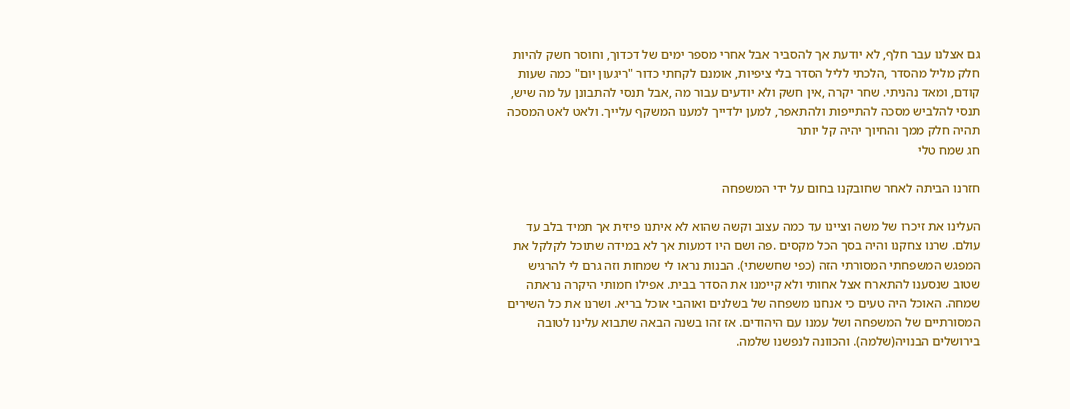גם אצלנו עבר חלף, לא יודעת אך להסביר אבל אחרי מספר ימים של דכדוך, וחוסר חשק להיות חלק מליל מהסדר ,הלכתי לליל הסדר בלי ציפיות, אומנם לקחתי כדור "ריגעון יום" כמה שעות קודם, ומאד נהניתי. שחר יקרה ,אין חשק ולא יודעים עבור מה ,אבל תנסי להתבונן על מה שיש, תנסי להלביש מסכה להתייפות ולהתאפר, למען ילדייך למענו המשקף עלייך. ולאט לאט המסכה תהיה חלק ממך והחיוך יהיה קל יותר
חג שמח טלי

חזרנו הביתה לאחר שחובקנו בחום על ידי המשפחה

העלינו את זיכרו של משה וציינו עד כמה עצוב וקשה שהוא לא איתנו פיזית אך תמיד בלב עד עולם. שרנו צחקנו והיה בסך הכל מקסים .פה ושם היו דמעות אך לא במידה שתוכל לקלקל את המפגש המשפחתי המסורתי הזה (כפי שחששתי). הבנות נראו לי שמחות וזה גרם לי להרגיש שטוב שנסענו להתארח אצל אחותי ולא קיימנו את הסדר בבית. אפילו חמותי היקרה נראתה שמחה. האוכל היה טעים כי אנחנו משפחה של בשלנים ואוהבי אוכל בריא. ושרנו את כל השירים המסורתיים של המשפחה ושל עמנו עם היהודים. אז זהו בשנה הבאה שתבוא עלינו לטובה בירושלים הבנויה(שלמה). והכוונה לנפשנו שלמה.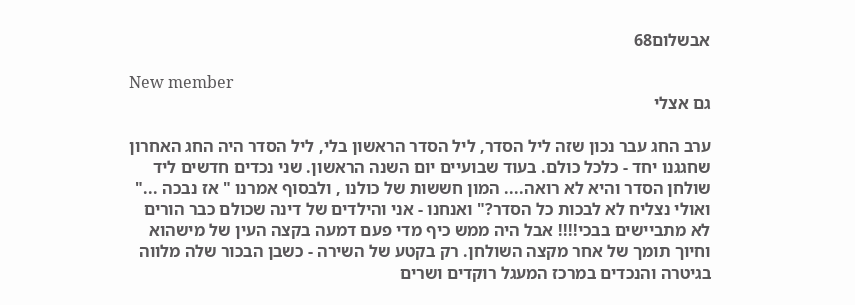אבשלום68

New member
גם אצלי

ערב החג עבר נכון שזה ליל הסדר, ליל הסדר הראשון בלי, ליל הסדר היה החג האחרון שחגגנו יחד - כלכל כולם. בעוד שבועיים יום השנה הראשון. שני נכדים חדשים ליד שולחן הסדר והיא לא רואה.... המון חששות של כולנו , ולבסוף אמרנו " אז נבכה ..." ואולי נצליח לא לבכות כל הסדר?" ואנחנו - אני והילדים של דינה שכולם כבר הורים לא מתביישים בבכי!!!! אבל היה ממש כיף מדי פעם דמעה בקצה העין של מישהוא וחיוך תומך של אחר מקצה השולחן. רק בקטע של השירה - כשבן הבכור שלה מלווה בגיטרה והנכדים במרכז המעגל רוקדים ושרים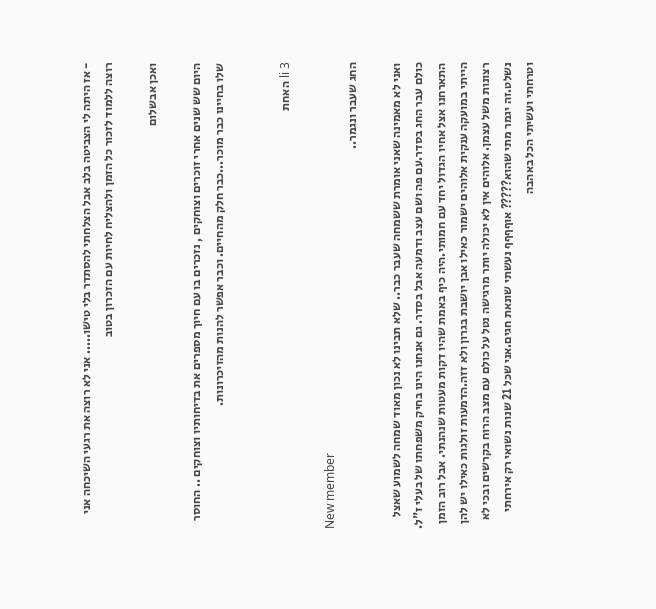- אז היתה לי הצביטה בלב אבל הצלחתי להסתדר בלי טישו..... אני לא רוצה את רגעי השיכחה אני רוצה ללמוד לזכור כל הזמן ולהצליח לחיות עם הזכרון בטוב

ואכן אבשלום

היום שש שנים אחרי זוכרים וצוחקים , נזכרים בו עם חיוך מספרים את בדיחותיו וצוחקים .. החוסר שלו בחיינו כבר מוכר...כבר חלק מהחיים. וכבר אפשר להנות מהזיכרונות.


li 3 האחת

New member
החג שעבר ונגמר..

ואני לא מאמינה שאני אומרת ששמחה שעבר כבר.. שלא תבינו לא נכון מאוד שמחה לשמוע שאצל כולם עבר החג בסדר.עם פה ושם עצב ודמעה אבל בסדר. גם אנחנו הינו בחיק משפחתו של בעלי ז"ל. התארחנו אצל אחיו הגדול יחד עם חמותי.היה כיף באמת שהיו דקות מעטות שנהנתי. אבל רוב הזמן הייתי במועקה ענקית אלוהים ישמור כאילו אבן יושבת בגרון ולא זזה.הדמעות זולגות כאילו יש להן רצונות משל עצמן. אלוהים אין לא יכולה יותר מרגישה נטל על כולם עם מצב הרוח בקרשים ובכי לא נשלט.זה יגמר מתי שהוא????? אוףףףף נעשתי שונאת חגים.אני שכל 21 שנות נשואי רק אירחתי וטרחתי ועשיתי הכל באהבה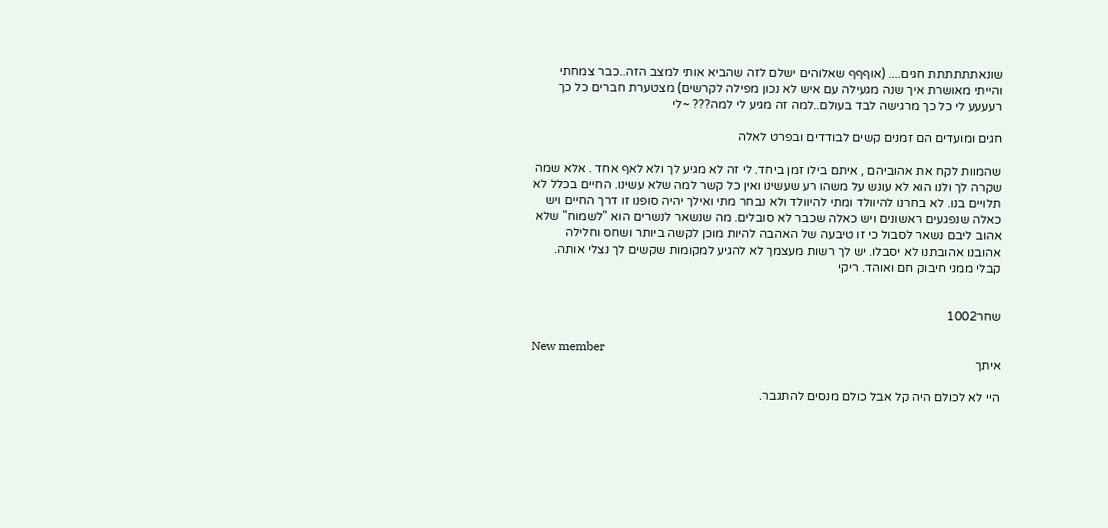שונאתתתתתת חגים.... (אוףףף שאלוהים ישלם לזה שהביא אותי למצב הזה..כבר צמחתי והייתי מאושרת איך שנה מגעילה עם איש לא נכון מפילה לקרשים) מצטערת חברים כל כך רעעעע לי כל כך מרגישה לבד בעולם..למה זה מגיע לי למה??? ~לי

חגים ומועדים הם זמנים קשים לבודדים ובפרט לאלה

שהמוות לקח את אהוביהם , איתם בילו זמן ביחד. לי זה לא מגיע לך ולא לאף אחד . אלא שמה שקרה לך ולנו הוא לא עונש על משהו רע שעשינו ואין כל קשר למה שלא עשינו. החיים בכלל לא תלויים בנו. לא בחרנו להיוולד ומתי להיוולד ולא נבחר מתי ואילך יהיה סופנו זו דרך החיים ויש כאלה שנפגעים ראשונים ויש כאלה שכבר לא סובלים. מה שנשאר לנשרים הוא "לשמוח" שלא אהוב ליבם נשאר לסבול כי זו טיבעה של האהבה להיות מוכן לקשה ביותר ושחס וחלילה אהובנו אהובתנו לא יסבלו. יש לך רשות מעצמך לא להגיע למקומות שקשים לך נצלי אותה. קבלי ממני חיבוק חם ואוהד. ריקי


שחר1002

New member
איתך

היי לא לכולם היה קל אבל כולם מנסים להתגבר.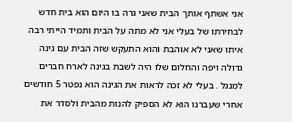אני אשתף אותך הבית שאני גרה בו היום הוא בית חדש לבחירתו של בעלי אני לא מתה על הבית ותמיד הייתי רבה איתו שאני לא אוהבת והוא התעקש שזה הבית עם גינה גדולה ויפה והחלום שלו היה לשבת בגינה לארח חברים למנגל . בעלי לא זכה לראות את הגינה הוא נפטר 5 חודשים אחרי שעברנו הוא לא הספיק להנות מהבית ולסדר את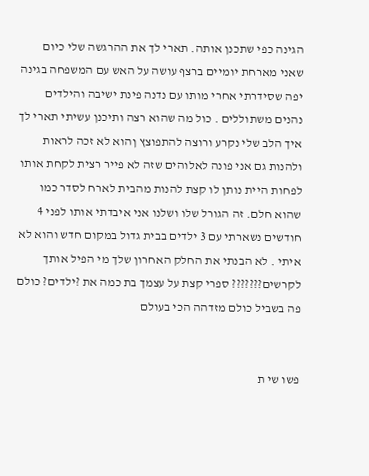הגינה כפי שתכנן אותה. תארי לך את ההרגשה שלי כיום שאני מארחת יומיים ברצף עושה על האש עם המשפחה בגינה יפה שסידרתי אחרי מותו עם נדנה פינת ישיבה והילדים נהנים משתוללים . כול מה שהוא רצה ותיכנן עשיתי תארי לך איך הלב שלי נקרע ורוצה להתפוצץ ןהוא לא זכה לראות ולהנות גם אני פונה לאלוהים שזה לא פייר רצית לקחת אותו לפחות היית נותן לו קצת להנות מהבית לארח לסדר כמו שהוא חלם. זה הגורל שלו ושלנו אני איבדתי אותו לפני 4 חודשים נשארתי עם 3 ילדים בבית גדול במקום חדש והוא לא איתי . לא הבנתי את החלק האחרון שלך מי הפיל אותך לקרשים??????? ספרי קצת על עצמך בת כמה את ?ילדים? כולם פה בשביל כולם מזדהה הכי בעולם


פשו שי ת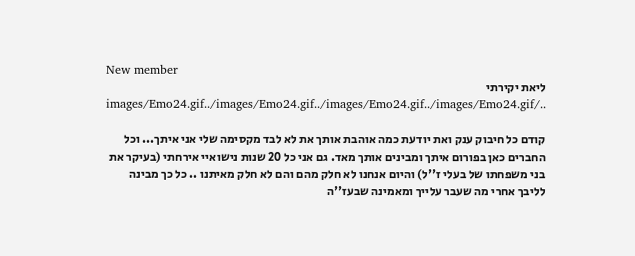New member
ליאת יקירתי ../images/Emo24.gif../images/Emo24.gif../images/Emo24.gif../images/Emo24.gif

קודם כל חיבוק ענק ואת יודעת כמה אוהבת אותך את לא לבד מקסימה שלי אני איתך... וכל החברים כאן בפורום איתך ומבינים אותך מאד. גם אני כל 20 שנות נישואיי אירחתי (בעיקר את בני משפחתו של בעלי ז''ל) והיום אנחנו לא חלק מהם והם לא חלק מאיתנו .. כל כך מבינה לליבך אחרי מה שעבר עלייך ומאמינה שבעז''ה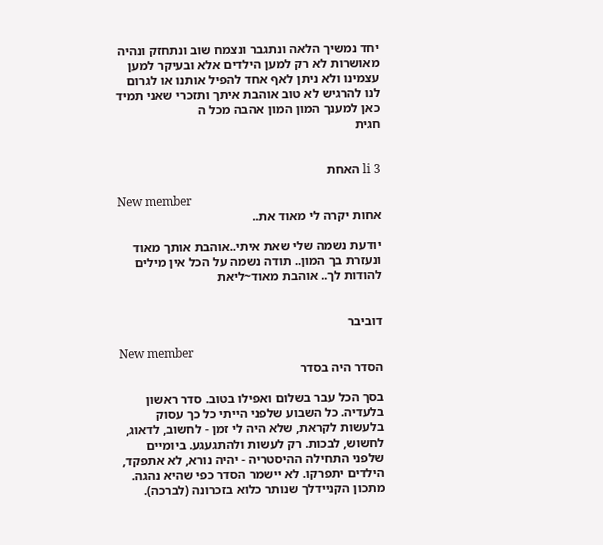יחד נמשיך הלאה ונתגבר ונצמח שוב ונתחזק ונהיה מאושרות לא רק למען הילדים אלא ובעיקר למען עצמינו ולא ניתן לאף אחד להפיל אותנו או לגרום לנו להרגיש לא טוב אוהבת איתך ותזכרי שאני תמיד כאן למענך המון המון אהבה מכל ה
חגית


li 3 האחת

New member
אחות יקרה לי מאוד את..

יודעת נשמה שלי שאת איתי..אוהבת אותך מאוד ונעזרת בך המון.. תודה נשמה על הכל אין מילים להודות לך.. אוהבת מאוד~ליאת


דוביבר

New member
הסדר היה בסדר

בסך הכל עבר בשלום ואפילו בטוב. סדר ראשון בלעדיה. כל השבוע שלפני הייתי כל כך עסוק בלעשות לקראת, שלא היה לי זמן - לחשוב, לדאוג, לחשוש, לבכות. רק לעשות ולהתגעגע. ביומיים שלפני התחילה ההיסטריה - יהיה נורא, לא אתפקד, הילדים יתפרקו. לא יישמר הסדר כפי שהיא נהגה. מתכון הקניידלך שנותר כלוא בזכרונה (לברכה).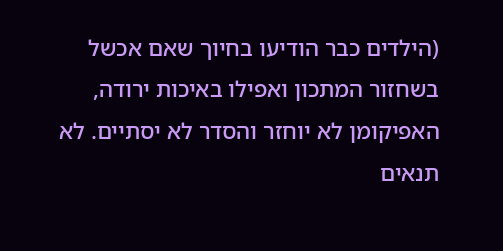(הילדים כבר הודיעו בחיוך שאם אכשל בשחזור המתכון ואפילו באיכות ירודה, האפיקומן לא יוחזר והסדר לא יסתיים. לא תנאים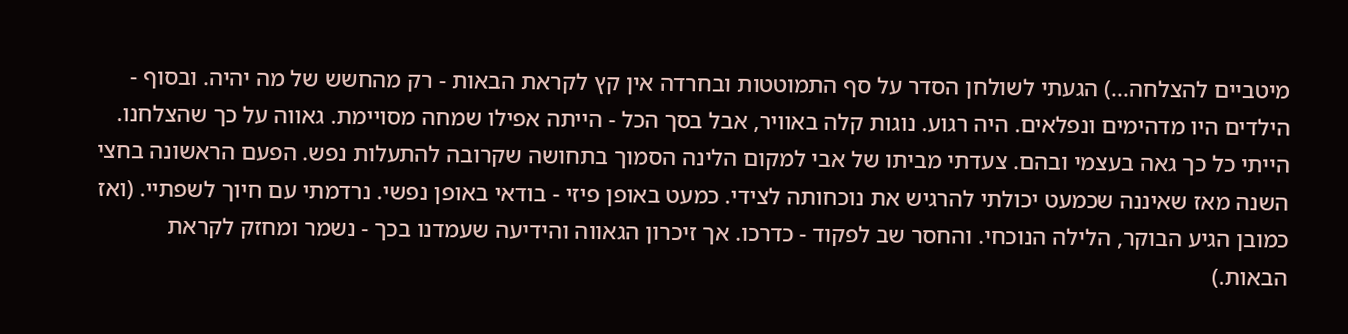מיטביים להצלחה...) הגעתי לשולחן הסדר על סף התמוטטות ובחרדה אין קץ לקראת הבאות - רק מהחשש של מה יהיה. ובסוף - הילדים היו מדהימים ונפלאים. היה רגוע. נוגות קלה באוויר, אבל בסך הכל - הייתה אפילו שמחה מסויימת. גאווה על כך שהצלחנו. הייתי כל כך גאה בעצמי ובהם. צעדתי מביתו של אבי למקום הלינה הסמוך בתחושה שקרובה להתעלות נפש. הפעם הראשונה בחצי השנה מאז שאיננה שכמעט יכולתי להרגיש את נוכחותה לצידי. כמעט באופן פיזי - בודאי באופן נפשי. נרדמתי עם חיוך לשפתיי. (ואז כמובן הגיע הבוקר, הלילה הנוכחי. והחסר שב לפקוד - כדרכו. אך זיכרון הגאווה והידיעה שעמדנו בכך - נשמר ומחזק לקראת הבאות.)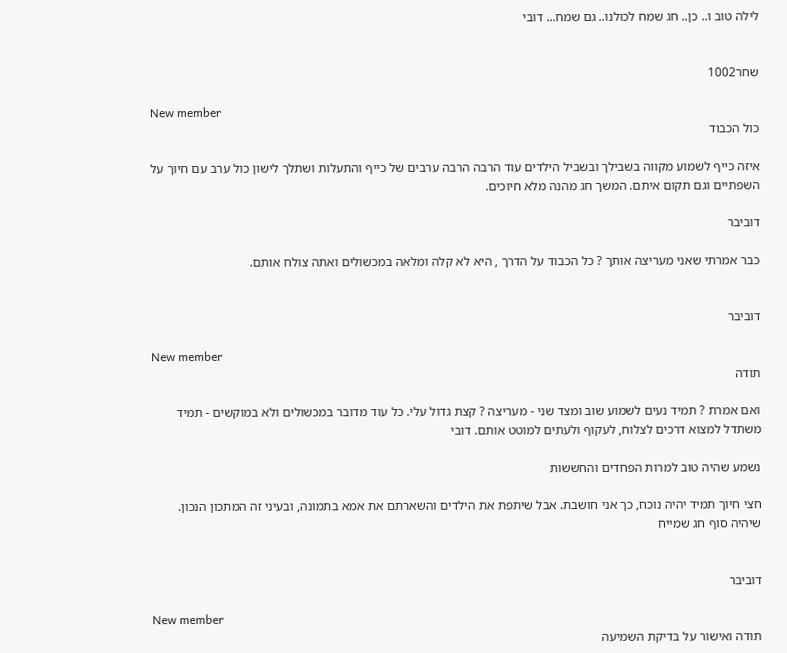לילה טוב ו.. כן.. חג שמח לכולנו.. גם שמח... דובי


שחר1002

New member
כול הכבוד

איזה כייף לשמוע מקווה בשבילך ובשביל הילדים עוד הרבה הרבה ערבים של כייף והתעלות ושתלך לישון כול ערב עם חיוך על השפתיים וגם תקום איתם. המשך חג מהנה מלא חיוכים.

דוביבר

כבר אמרתי שאני מעריצה אותך ? כל הכבוד על הדרך , היא לא קלה ומלאה במכשולים ואתה צולח אותם.


דוביבר

New member
תודה

ואם אמרת ? תמיד נעים לשמוע שוב ומצד שני - מעריצה ? קצת גדול עלי. כל עוד מדובר במכשולים ולא במוקשים - תמיד משתדל למצוא דרכים לצלוח, לעקוף ולעתים למוטט אותם. דובי

נשמע שהיה טוב למרות הפחדים והחששות

חצי חיוך תמיד יהיה נוכח, כך אני חושבת. אבל שיתפת את הילדים והשארתם את אמא בתמונה, ובעיני זה המתכון הנכון. שיהיה סוף חג שמייח


דוביבר

New member
תודה ואישור על בדיקת השמיעה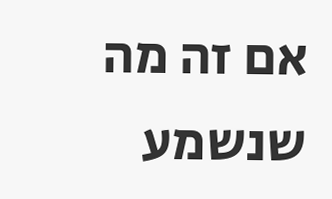אם זה מה שנשמע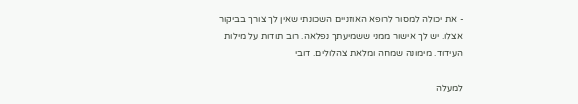- את יכולה למסור לרופא האוזניים השכונתי שאין לך צורך בביקור אצלו. יש לך אישור ממני ששמיעתך נפלאה. רוב תודות על מילות העידוד. מימונה שמחה ומלאת צהלולים. דובי

למעלה